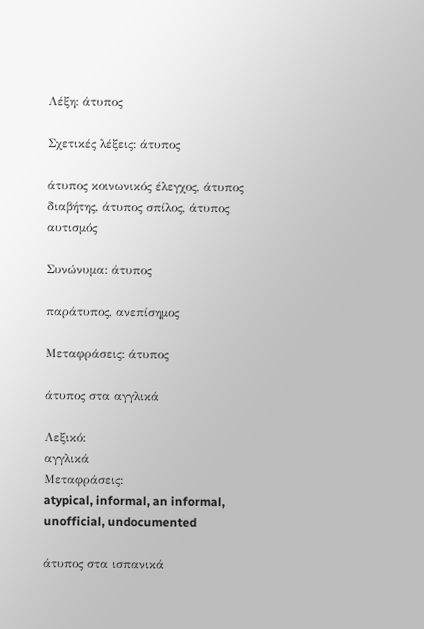Λέξη: άτυπος

Σχετικές λέξεις: άτυπος

άτυπος κοινωνικός έλεγχος, άτυπος διαβήτης, άτυπος σπίλος, άτυπος αυτισμός

Συνώνυμα: άτυπος

παράτυπος, ανεπίσημος

Μεταφράσεις: άτυπος

άτυπος στα αγγλικά

Λεξικό:
αγγλικά
Μεταφράσεις:
atypical, informal, an informal, unofficial, undocumented

άτυπος στα ισπανικά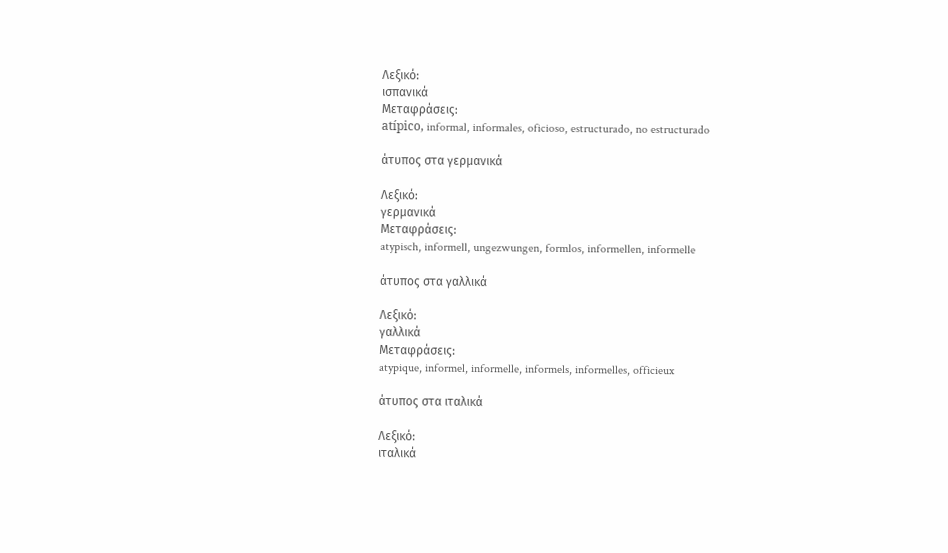Λεξικό:
ισπανικά
Μεταφράσεις:
atípico, informal, informales, oficioso, estructurado, no estructurado

άτυπος στα γερμανικά

Λεξικό:
γερμανικά
Μεταφράσεις:
atypisch, informell, ungezwungen, formlos, informellen, informelle

άτυπος στα γαλλικά

Λεξικό:
γαλλικά
Μεταφράσεις:
atypique, informel, informelle, informels, informelles, officieux

άτυπος στα ιταλικά

Λεξικό:
ιταλικά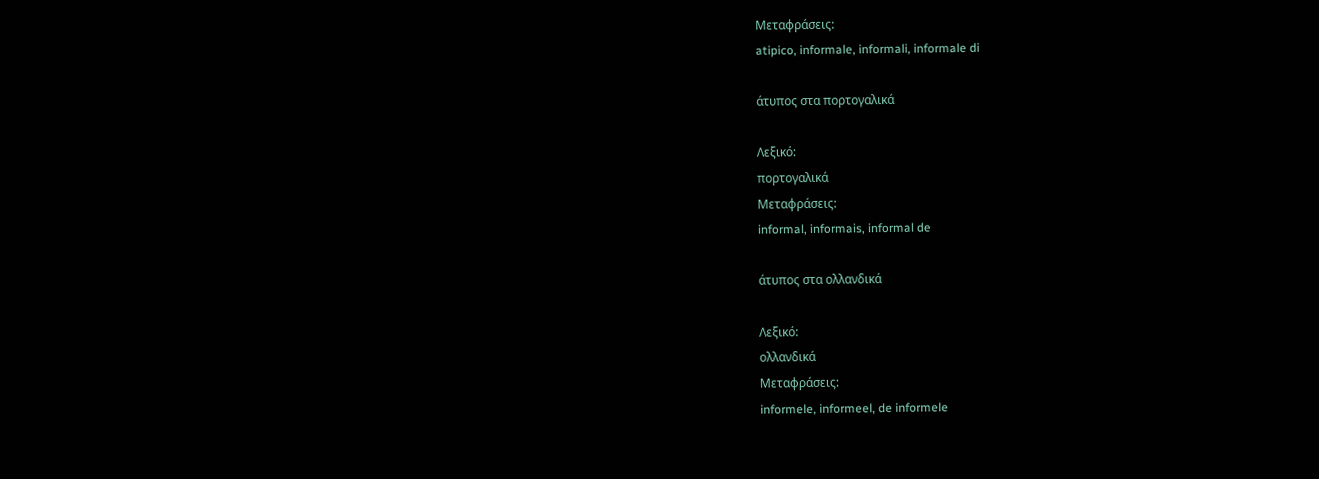Μεταφράσεις:
atipico, informale, informali, informale di

άτυπος στα πορτογαλικά

Λεξικό:
πορτογαλικά
Μεταφράσεις:
informal, informais, informal de

άτυπος στα ολλανδικά

Λεξικό:
ολλανδικά
Μεταφράσεις:
informele, informeel, de informele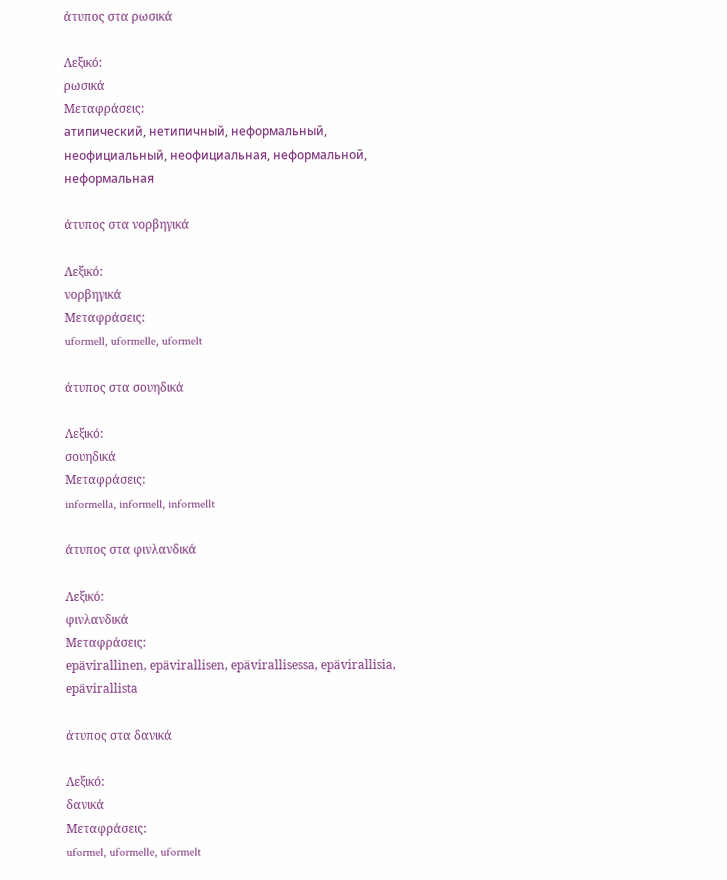άτυπος στα ρωσικά

Λεξικό:
ρωσικά
Μεταφράσεις:
атипический, нетипичный, неформальный, неофициальный, неофициальная, неформальной, неформальная

άτυπος στα νορβηγικά

Λεξικό:
νορβηγικά
Μεταφράσεις:
uformell, uformelle, uformelt

άτυπος στα σουηδικά

Λεξικό:
σουηδικά
Μεταφράσεις:
informella, informell, informellt

άτυπος στα φινλανδικά

Λεξικό:
φινλανδικά
Μεταφράσεις:
epävirallinen, epävirallisen, epävirallisessa, epävirallisia, epävirallista

άτυπος στα δανικά

Λεξικό:
δανικά
Μεταφράσεις:
uformel, uformelle, uformelt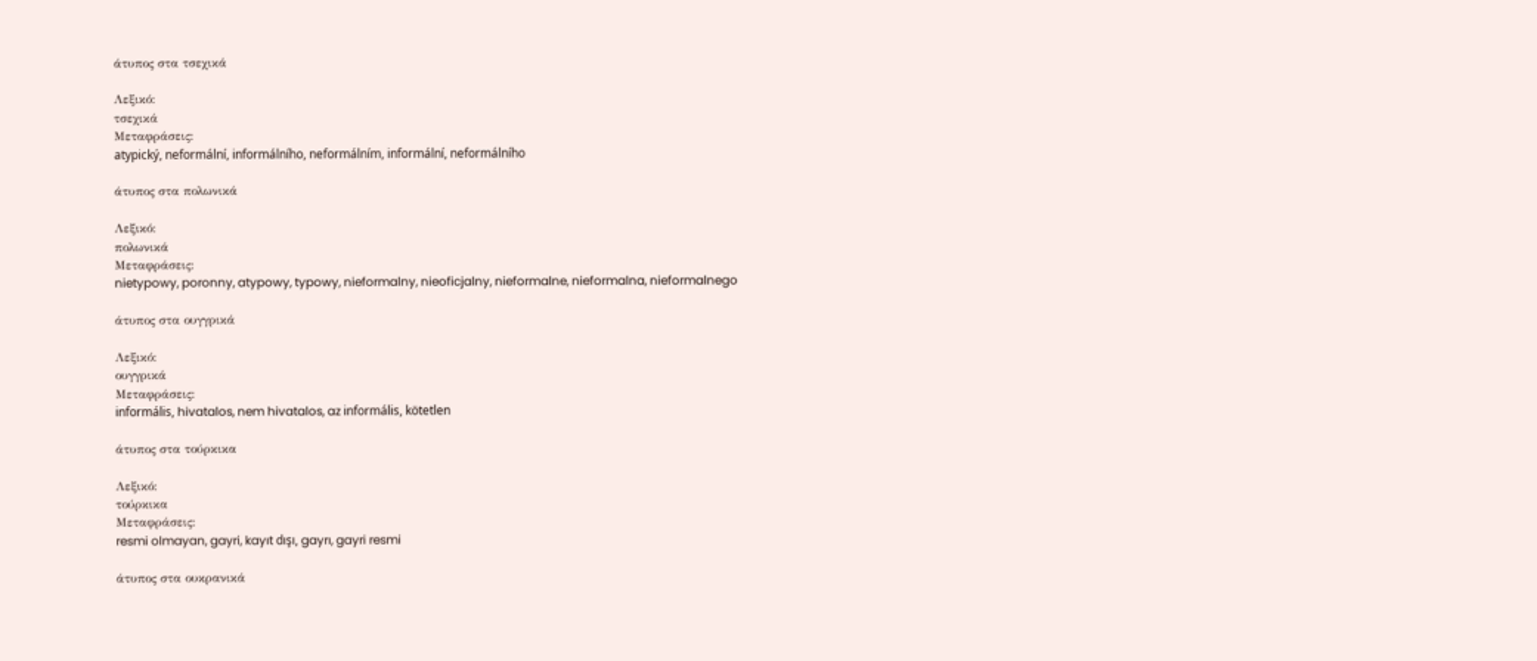άτυπος στα τσεχικά

Λεξικό:
τσεχικά
Μεταφράσεις:
atypický, neformální, informálního, neformálním, informální, neformálního

άτυπος στα πολωνικά

Λεξικό:
πολωνικά
Μεταφράσεις:
nietypowy, poronny, atypowy, typowy, nieformalny, nieoficjalny, nieformalne, nieformalna, nieformalnego

άτυπος στα ουγγρικά

Λεξικό:
ουγγρικά
Μεταφράσεις:
informális, hivatalos, nem hivatalos, az informális, kötetlen

άτυπος στα τούρκικα

Λεξικό:
τούρκικα
Μεταφράσεις:
resmi olmayan, gayri, kayıt dışı, gayrı, gayri resmi

άτυπος στα ουκρανικά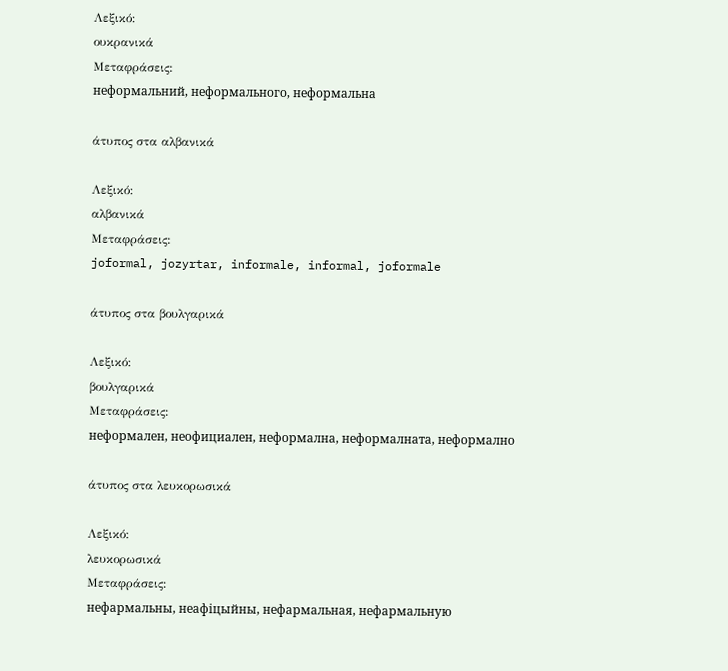Λεξικό:
ουκρανικά
Μεταφράσεις:
неформальний, неформального, неформальна

άτυπος στα αλβανικά

Λεξικό:
αλβανικά
Μεταφράσεις:
joformal, jozyrtar, informale, informal, joformale

άτυπος στα βουλγαρικά

Λεξικό:
βουλγαρικά
Μεταφράσεις:
неформален, неофициален, неформална, неформалната, неформално

άτυπος στα λευκορωσικά

Λεξικό:
λευκορωσικά
Μεταφράσεις:
нефармальны, неафіцыйны, нефармальная, нефармальную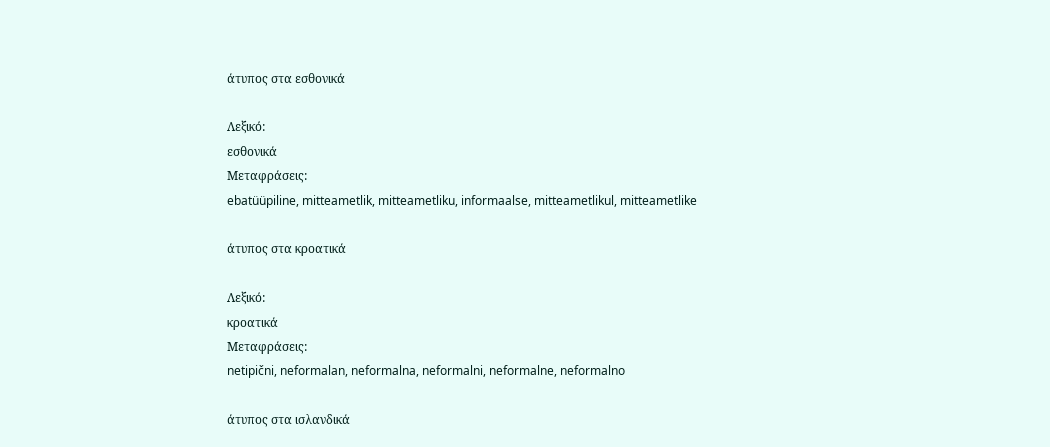άτυπος στα εσθονικά

Λεξικό:
εσθονικά
Μεταφράσεις:
ebatüüpiline, mitteametlik, mitteametliku, informaalse, mitteametlikul, mitteametlike

άτυπος στα κροατικά

Λεξικό:
κροατικά
Μεταφράσεις:
netipični, neformalan, neformalna, neformalni, neformalne, neformalno

άτυπος στα ισλανδικά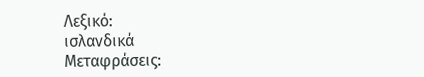Λεξικό:
ισλανδικά
Μεταφράσεις: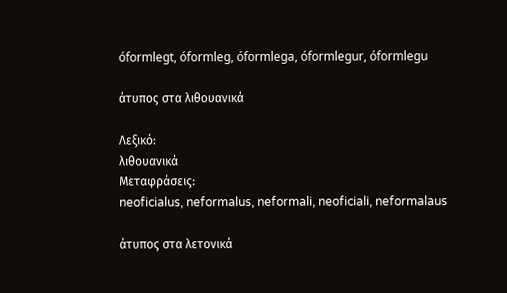óformlegt, óformleg, óformlega, óformlegur, óformlegu

άτυπος στα λιθουανικά

Λεξικό:
λιθουανικά
Μεταφράσεις:
neoficialus, neformalus, neformali, neoficiali, neformalaus

άτυπος στα λετονικά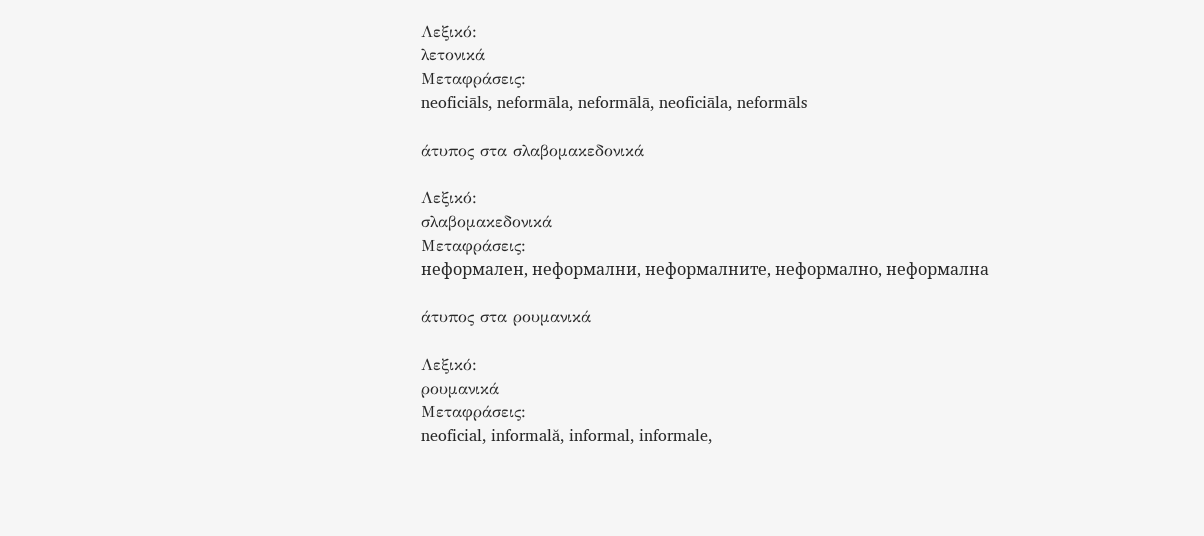Λεξικό:
λετονικά
Μεταφράσεις:
neoficiāls, neformāla, neformālā, neoficiāla, neformāls

άτυπος στα σλαβομακεδονικά

Λεξικό:
σλαβομακεδονικά
Μεταφράσεις:
неформален, неформални, неформалните, неформално, неформална

άτυπος στα ρουμανικά

Λεξικό:
ρουμανικά
Μεταφράσεις:
neoficial, informală, informal, informale,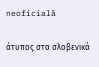neoficială

άτυπος στα σλοβενικά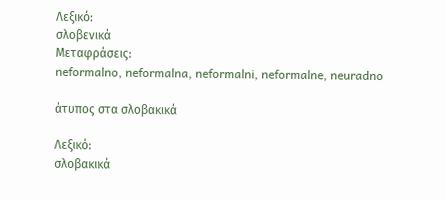Λεξικό:
σλοβενικά
Μεταφράσεις:
neformalno, neformalna, neformalni, neformalne, neuradno

άτυπος στα σλοβακικά

Λεξικό:
σλοβακικά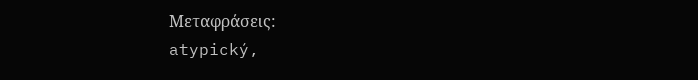Μεταφράσεις:
atypický,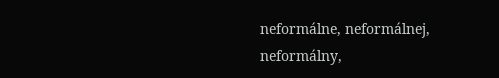neformálne, neformálnej, neformálny,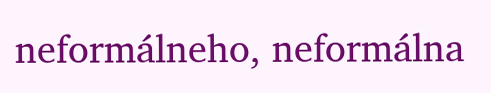neformálneho, neformálna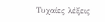Τυχαίες λέξεις